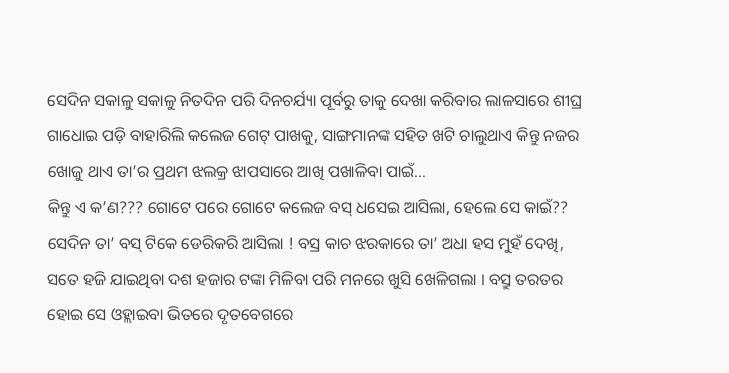ସେଦିନ ସକାଳୁ ସକାଳୁ ନିତଦିନ ପରି ଦିନଚର୍ଯ୍ୟା ପୂର୍ବରୁ ତାକୁ ଦେଖା କରିବାର ଲାଳସାରେ ଶୀଘ୍ର ଗାଧୋଇ ପଡ଼ି ବାହାରିଲି କଲେଜ ଗେଟ୍ ପାଖକୁ, ସାଙ୍ଗମାନଙ୍କ ସହିତ ଖଟି ଚାଲୁଥାଏ କିନ୍ତୁ ନଜର ଖୋଜୁ ଥାଏ ତା’ର ପ୍ରଥମ ଝଲକ୍ର ଝାପସାରେ ଆଖି ପଖାଳିବା ପାଇଁ…
କିନ୍ତୁ ଏ କ’ଣ??? ଗୋଟେ ପରେ ଗୋଟେ କଲେଜ ବସ୍ ଧସେଇ ଆସିଲା, ହେଲେ ସେ କାଇଁ??
ସେଦିନ ତା’ ବସ୍ ଟିକେ ଡେରିକରି ଆସିଲା ! ବସ୍ର କାଚ ଝରକାରେ ତା’ ଅଧା ହସ ମୁହଁ ଦେଖି, ସତେ ହଜି ଯାଇଥିବା ଦଶ ହଜାର ଟଙ୍କା ମିଳିବା ପରି ମନରେ ଖୁସି ଖେଳିଗଲା । ବସ୍ରୁ ତରତର ହୋଇ ସେ ଓହ୍ଲାଇବା ଭିତରେ ଦୃତବେଗରେ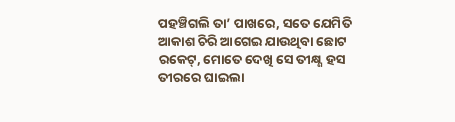ପହଞ୍ଚିଗଲି ତା’ ପାଖରେ, ସତେ ଯେମିତି ଆକାଶ ଚିରି ଆଗେଇ ଯାଉଥିବା ଛୋଟ ରକେଟ୍, ମୋତେ ଦେଖି ସେ ତୀକ୍ଷ୍ଣ ହସ ତୀରରେ ଘାଇଲା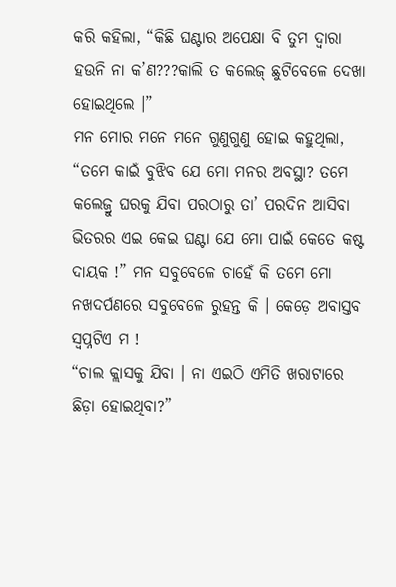କରି କହିଲା, “କିଛି ଘଣ୍ଟାର ଅପେକ୍ଷା ବି ତୁମ ଦ୍ୱାରା ହଉନି ନା କ’ଣ???କାଲି ତ କଲେଜ୍ ଛୁଟିବେଳେ ଦେଖା ହୋଇଥିଲେ ।”
ମନ ମୋର ମନେ ମନେ ଗୁଣୁଗୁଣୁ ହୋଇ କହୁଥିଲା, “ତମେ କାଇଁ ବୁଝିବ ଯେ ମୋ ମନର ଅବସ୍ଥା? ତମେ କଲେଜ୍ରୁ ଘରକୁ ଯିବା ପରଠାରୁ ତା’ ପରଦିନ ଆସିବା ଭିତରର ଏଇ କେଇ ଘଣ୍ଟା ଯେ ମୋ ପାଇଁ କେତେ କଷ୍ଟ ଦାୟକ !” ମନ ସବୁବେଳେ ଚାହେଁ କି ତମେ ମୋ ନଖଦର୍ପଣରେ ସବୁବେଳେ ରୁହନ୍ତ କି । କେଡ଼େ ଅବାସ୍ତବ ସ୍ୱପ୍ନଟିଏ ମ !
“ଚାଲ କ୍ଲାସକୁ ଯିବା । ନା ଏଇଠି ଏମିତି ଖରାଟାରେ ଛିଡ଼ା ହୋଇଥିବା?”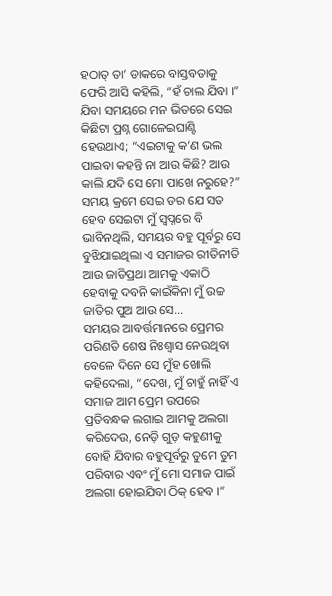ହଠାତ୍ ତା’ ଡାକରେ ବାସ୍ତବତାକୁ ଫେରି ଆସି କହିଲି, “ହଁ ଚାଲ ଯିବା ।” ଯିବା ସମୟରେ ମନ ଭିତରେ ସେଇ କିଛିଟା ପ୍ରଶ୍ନ ଗୋଳେଇଘାଣ୍ଟି ହେଉଥାଏ; “ଏଇଟାକୁ କ’ଣ ଭଲ ପାଇବା କହନ୍ତି ନା ଆଉ କିଛି? ଆଉ କାଲି ଯଦି ସେ ମୋ ପାଖେ ନରୁହେ?”
ସମୟ କ୍ରମେ ସେଇ ଡର ଯେ ସତ ହେବ ସେଇଟା ମୁଁ ସ୍ୱପ୍ନରେ ବି ଭାବିନଥିଲି, ସମୟର ବହୁ ପୂର୍ବରୁ ସେ ବୁଝିଯାଇଥିଲା ଏ ସମାଜର ରୀତିନୀତି ଆଉ ଜାତିପ୍ରଥା ଆମକୁ ଏକାଠି ହେବାକୁ ଦବନି କାଇଁକିନା ମୁଁ ଉଚ୍ଚ ଜାତିର ପୁଅ ଆଉ ସେ…
ସମୟର ଆବର୍ତ୍ତମାନରେ ପ୍ରେମର ପରିଣତି ଶେଷ ନିଃଶ୍ୱାସ ନେଉଥିବା ବେଳେ ଦିନେ ସେ ମୁଁହ ଖୋଲି କହିଦେଲା, “ଦେଖ, ମୁଁ ଚାହୁଁ ନାହିଁ ଏ ସମାଜ ଆମ ପ୍ରେମ ଉପରେ ପ୍ରତିବନ୍ଧକ ଲଗାଇ ଆମକୁ ଅଲଗା କରିଦେଉ, ନେଡ଼ି ଗୁଡ଼ କହୁଣୀକୁ ବୋହି ଯିବାର ବହୁପୂର୍ବରୁ ତୁମେ ତୁମ ପରିବାର ଏବଂ ମୁଁ ମୋ ସମାଜ ପାଇଁ ଅଲଗା ହୋଇଯିବା ଠିକ୍ ହେବ ।”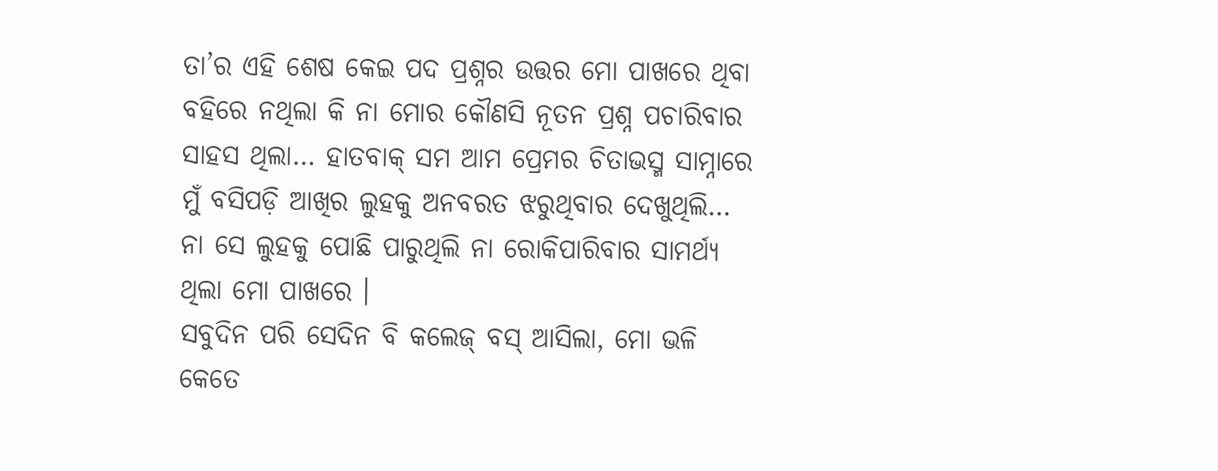ତା’ର ଏହି ଶେଷ କେଇ ପଦ ପ୍ରଶ୍ନର ଉତ୍ତର ମୋ ପାଖରେ ଥିବା ବହିରେ ନଥିଲା କି ନା ମୋର କୌଣସି ନୂତନ ପ୍ରଶ୍ନ ପଚାରିବାର ସାହସ ଥିଲା… ହାତବାକ୍ ସମ ଆମ ପ୍ରେମର ଚିତାଭସ୍ମ ସାମ୍ନାରେ ମୁଁ ବସିପଡ଼ି ଆଖିର ଲୁହକୁ ଅନବରତ ଝରୁଥିବାର ଦେଖୁଥିଲି… ନା ସେ ଲୁହକୁ ପୋଛି ପାରୁଥିଲି ନା ରୋକିପାରିବାର ସାମର୍ଥ୍ୟ ଥିଲା ମୋ ପାଖରେ ।
ସବୁଦିନ ପରି ସେଦିନ ବି କଲେଜ୍ ବସ୍ ଆସିଲା, ମୋ ଭଳି କେତେ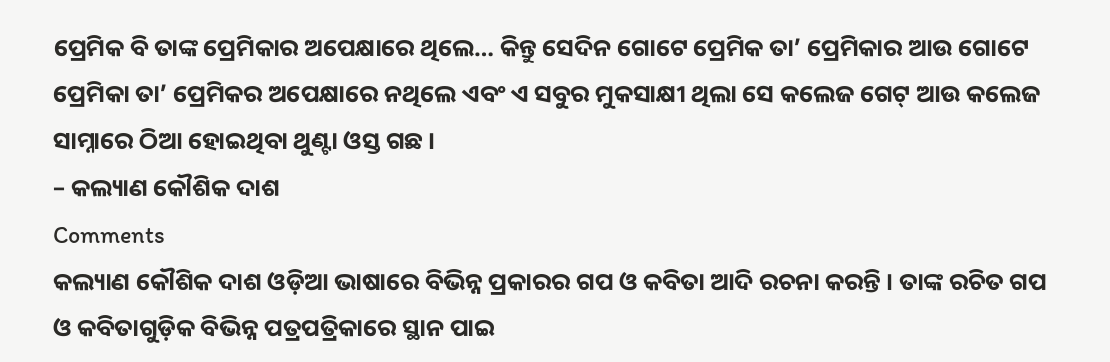ପ୍ରେମିକ ବି ତାଙ୍କ ପ୍ରେମିକାର ଅପେକ୍ଷାରେ ଥିଲେ… କିନ୍ତୁ ସେଦିନ ଗୋଟେ ପ୍ରେମିକ ତା’ ପ୍ରେମିକାର ଆଉ ଗୋଟେ ପ୍ରେମିକା ତା’ ପ୍ରେମିକର ଅପେକ୍ଷାରେ ନଥିଲେ ଏବଂ ଏ ସବୁର ମୁକସାକ୍ଷୀ ଥିଲା ସେ କଲେଜ ଗେଟ୍ ଆଉ କଲେଜ ସାମ୍ନାରେ ଠିଆ ହୋଇଥିବା ଥୁଣ୍ଟା ଓସ୍ତ ଗଛ ।
– କଲ୍ୟାଣ କୌଶିକ ଦାଶ
Comments
କଲ୍ୟାଣ କୌଶିକ ଦାଶ ଓଡ଼ିଆ ଭାଷାରେ ବିଭିନ୍ନ ପ୍ରକାରର ଗପ ଓ କବିତା ଆଦି ରଚନା କରନ୍ତି । ତାଙ୍କ ରଚିତ ଗପ ଓ କବିତାଗୁଡ଼ିକ ବିଭିନ୍ନ ପତ୍ରପତ୍ରିକାରେ ସ୍ଥାନ ପାଇ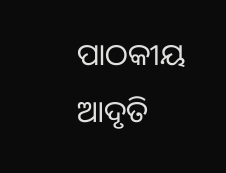ପାଠକୀୟ ଆଦୃତି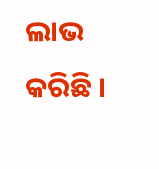ଲାଭ କରିଛି ।